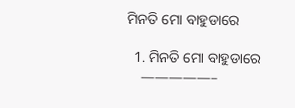ମିନତି ମୋ ବାହୁଡାରେ

  1. ମିନତି ମୋ ବାହୁଡାରେ
    —————–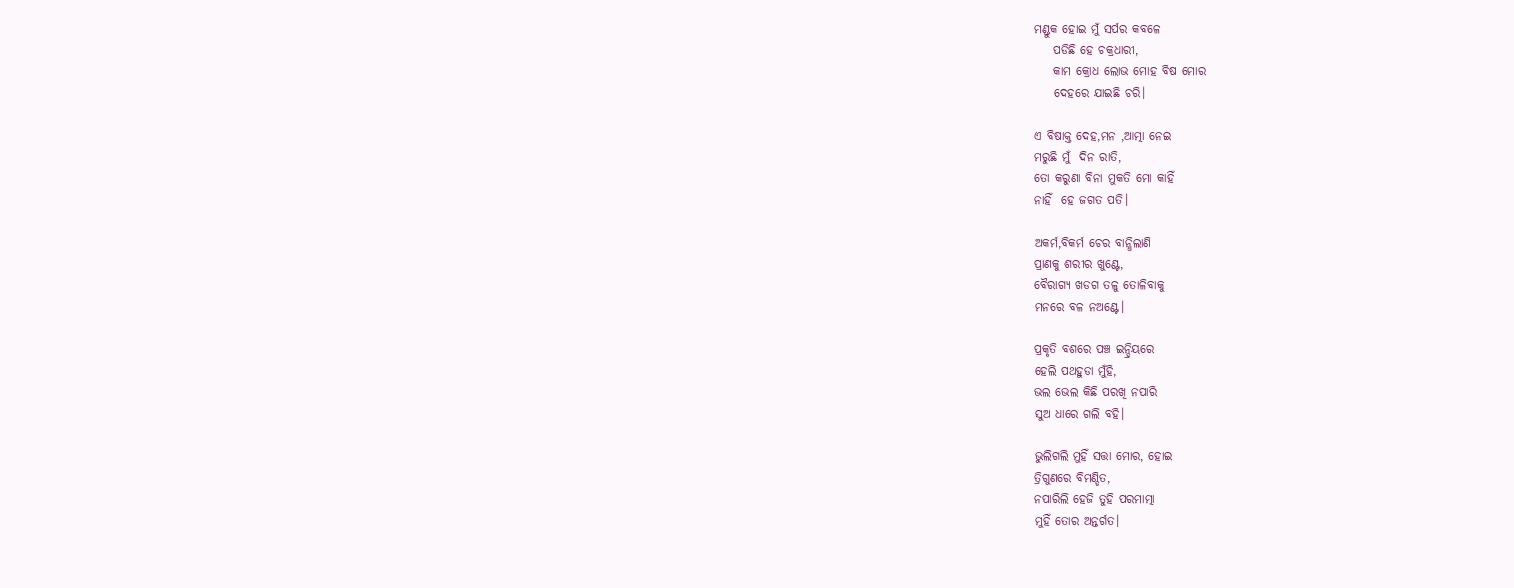ମଣ୍ଡୁକ ହୋଇ ମୁଁ ସର୍ପର କବଳେ
    ପଡିଛି ହେ ଚକ୍ରଧାରୀ,
    କାମ କ୍ରୋଧ ଲୋଭ ମୋହ ବିଷ ମୋର
    ଦେହରେ ଯାଇଛି ଚରି।

ଏ ବିଷାକ୍ତ ଦେହ,ମନ ,ଆତ୍ମା ନେଇ
ମରୁଛି ମୁଁ  ଦିନ ରାତି,
ତୋ କରୁଣା ବିନା ମୁକତି ମୋ କାହିଁ
ନାହିଁ  ହେ ଜଗତ ପତି।

ଅକର୍ମ,ବିକର୍ମ ଚେର ବାନ୍ଧିଲାଣି
ପ୍ରାଣକୁ ଶରୀର ଖୁଣ୍ଟେ,
ବୈରାଗ୍ୟ ଖଡଗ ତଳୁ ତୋଳିବାକୁ
ମନରେ ବଳ ନଅଣ୍ଟେ।

ପ୍ରକୃତି ବଶରେ ପଞ୍ଚ ଇନ୍ଦ୍ରିୟରେ
ହେଲି ପଥହୁଡା ମୁଁହି,
ଭଲ ଭେଲ କିଛି ପରଖି ନପାରି
ସୁଅ ଧାରେ ଗଲି ବହି।

ଭୁଲିଗଲି ମୁହିଁ ସତ୍ତା ମୋର, ହୋଇ
ତ୍ରିଗୁଣରେ ବିମଣ୍ଡିତ,
ନପାରିଲି ହେଜି ତୁହି ପରମାତ୍ମା
ମୁହିଁ ତୋର ଅନ୍ତର୍ଗତ।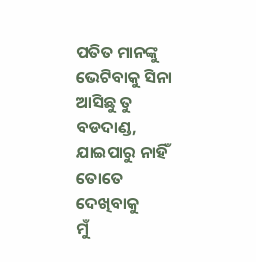ପତିତ ମାନଙ୍କୁ ଭେଟିବାକୁ ସିନା
ଆସିଛୁ ତୁ ବଡଦାଣ୍ଡ,
ଯାଇପାରୁ ନାହିଁ ତୋତେ ଦେଖିବାକୁ
ମୁଁ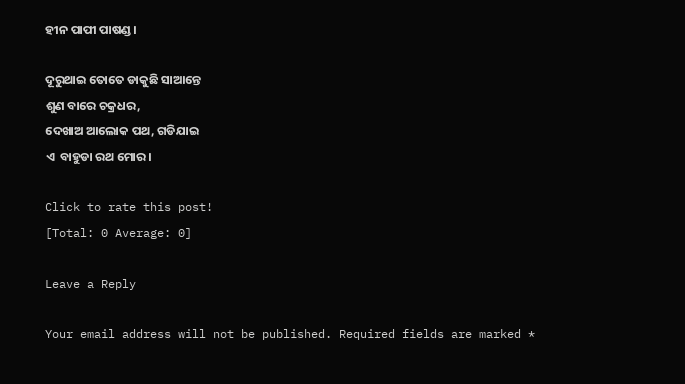ହୀନ ପାପୀ ପାଷଣ୍ଡ।

ଦୂରୁଥାଇ ତୋତେ ଡାକୁଛି ସାଆନ୍ତେ
ଶୁଣ ବାରେ ଚକ୍ରଧର,
ଦେଖାଅ ଆଲୋକ ପଥ, ଗଡିଯାଇ
ଏ  ବାହୁଡା ରଥ ମୋର।

Click to rate this post!
[Total: 0 Average: 0]

Leave a Reply

Your email address will not be published. Required fields are marked *